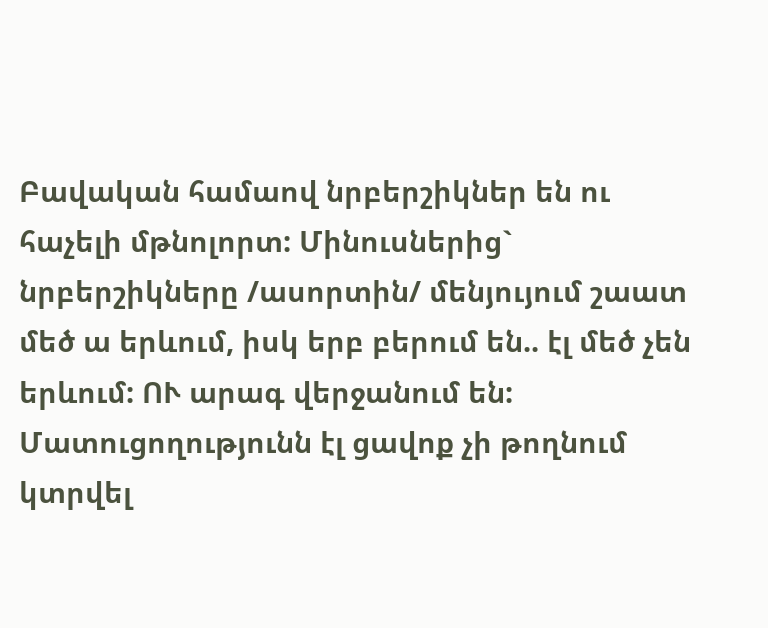Բավական համաով նրբերշիկներ են ու հաչելի մթնոլորտ: Մինուսներից` նրբերշիկները /ասորտին/ մենյույում շաատ մեծ ա երևում, իսկ երբ բերում են.. էլ մեծ չեն երևում: ՈՒ արագ վերջանում են: Մատուցողությունն էլ ցավոք չի թողնում կտրվել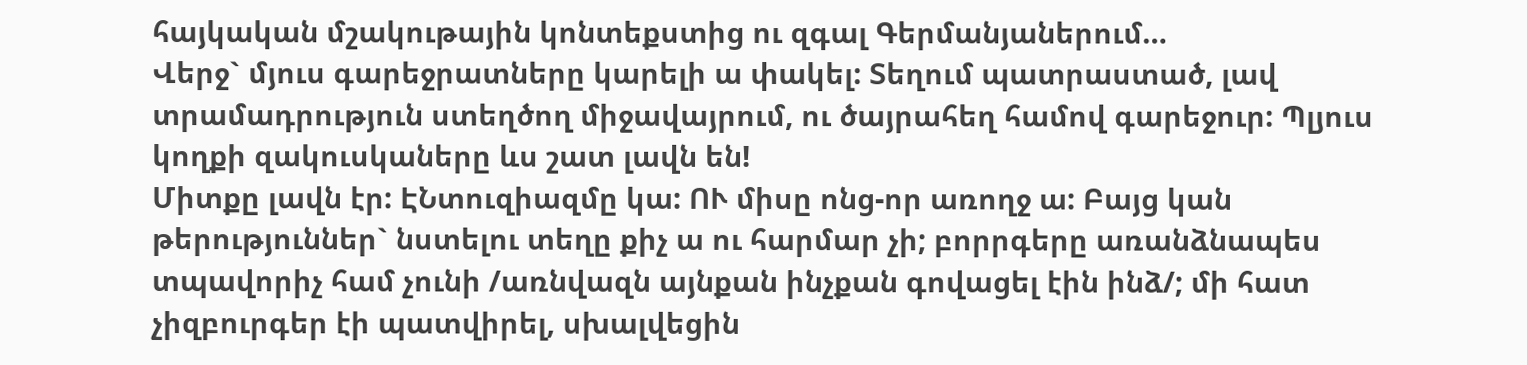հայկական մշակութային կոնտեքստից ու զգալ Գերմանյաներում…
Վերջ` մյուս գարեջրատները կարելի ա փակել: Տեղում պատրաստած, լավ տրամադրություն ստեղծող միջավայրում, ու ծայրահեղ համով գարեջուր: Պլյուս կողքի զակուսկաները ևս շատ լավն են!
Միտքը լավն էր: ԷՆտուզիազմը կա: ՈՒ միսը ոնց-որ առողջ ա: Բայց կան թերություններ` նստելու տեղը քիչ ա ու հարմար չի; բորրգերը առանձնապես տպավորիչ համ չունի /առնվազն այնքան ինչքան գովացել էին ինձ/; մի հատ չիզբուրգեր էի պատվիրել, սխալվեցին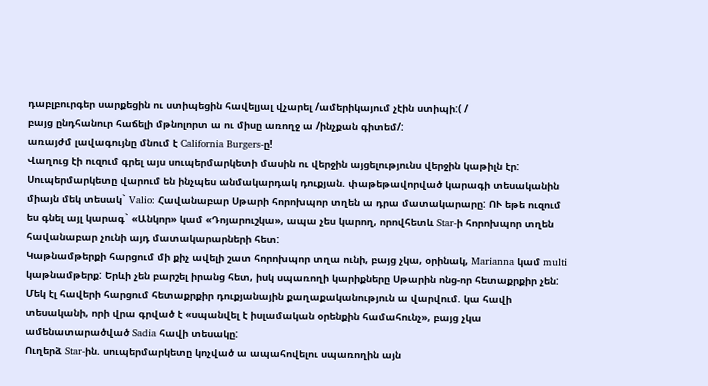դաբլբուրգեր սարքեցին ու ստիպեցին հավելյալ վչարել /ամերիկայում չէին ստիպի:( /
բայց ընդհանուր հաճելի մթնոլորտ ա ու միսը առողջ ա /ինչքան գիտեմ/:
առայժմ լավագույնը մնում է California Burgers-ը!
Վաղուց էի ուզում գրել այս սուպերմարկետի մասին ու վերջին այցելությունս վերջին կաթիլն էր:
Սուպերմարկետը վարում են ինչպես անմակարդակ դուքյան. փաթեթավորված կարագի տեսականին միայն մեկ տեսակ` Valio: Հավանաբար Սթարի հորոխպոր տղեն ա դրա մատակարարը: ՈՒ եթե ուզում ես գնել այլ կարագ` «Անկոր» կամ «Դոյարուշկա», ապա չես կարող, որովհետև Star-ի հորոխպոր տղեն հավանաբար չունի այդ մատակարարների հետ:
Կաթնամթերքի հարցում մի քիչ ավելի շատ հորոխպոր տղա ունի, բայց չկա, օրինակ, Marianna կամ multi կաթնամթերք: Երևի չեն բարշել իրանց հետ, իսկ սպառողի կարիքները Սթարին ոնց-որ հետաքրքիր չեն:
Մեկ էլ հավերի հարցում հետաքրքիր դուքյանային քաղաքականություն ա վարվում. կա հավի տեսականի, որի վրա գրված է «սպանվել է իսլամական օրենքին համահունչ», բայց չկա ամենատարածված Sadia հավի տեսակը:
Ուղերձ Star-ին. սուպերմարկետը կոչված ա ապահովելու սպառողին այն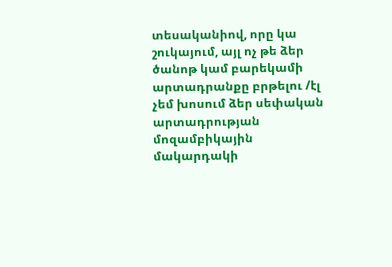տեսականիով, որը կա շուկայում, այլ ոչ թե ձեր ծանոթ կամ բարեկամի արտադրանքը բրթելու /էլ չեմ խոսում ձեր սեփական արտադրության մոզամբիկային մակարդակի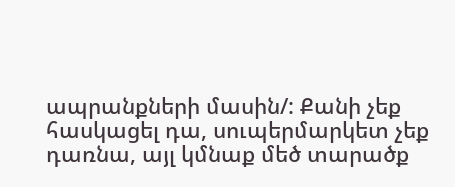ապրանքների մասին/: Քանի չեք հասկացել դա, սուպերմարկետ չեք դառնա, այլ կմնաք մեծ տարածք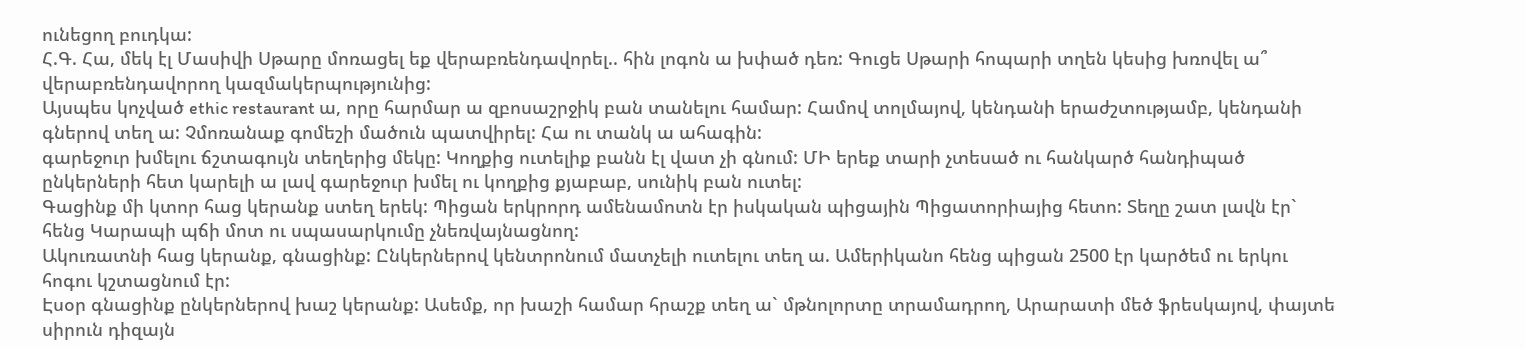ունեցող բուդկա:
Հ.Գ. Հա, մեկ էլ Մասիվի Սթարը մոռացել եք վերաբռենդավորել.. հին լոգոն ա խփած դեռ: Գուցե Սթարի հոպարի տղեն կեսից խռովել ա՞ վերաբռենդավորող կազմակերպությունից:
Այսպես կոչված ethic restaurant ա, որը հարմար ա զբոսաշրջիկ բան տանելու համար: Համով տոլմայով, կենդանի երաժշտությամբ, կենդանի գներով տեղ ա: Չմոռանաք գոմեշի մածուն պատվիրել: Հա ու տանկ ա ահագին:
գարեջուր խմելու ճշտագույն տեղերից մեկը: Կողքից ուտելիք բանն էլ վատ չի գնում: ՄԻ երեք տարի չտեսած ու հանկարծ հանդիպած ընկերների հետ կարելի ա լավ գարեջուր խմել ու կողքից քյաբաբ, սունիկ բան ուտել:
Գացինք մի կտոր հաց կերանք ստեղ երեկ: Պիցան երկրորդ ամենամոտն էր իսկական պիցային Պիցատորիայից հետո: Տեղը շատ լավն էր` հենց Կարապի պճի մոտ ու սպասարկումը չնեռվայնացնող:
Ակուռատնի հաց կերանք, գնացինք: Ընկերներով կենտրոնում մատչելի ուտելու տեղ ա. Ամերիկանո հենց պիցան 2500 էր կարծեմ ու երկու հոգու կշտացնում էր:
Էսօր գնացինք ընկերներով խաշ կերանք: Ասեմք, որ խաշի համար հրաշք տեղ ա` մթնոլորտը տրամադրող, Արարատի մեծ ֆրեսկայով, փայտե սիրուն դիզայն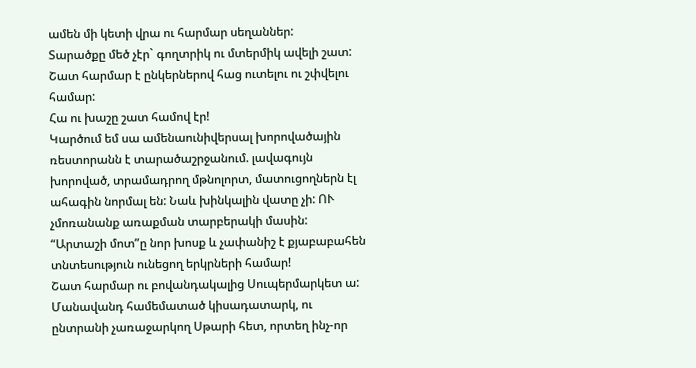ամեն մի կետի վրա ու հարմար սեղաններ:
Տարածքը մեծ չէր` գողտրիկ ու մտերմիկ ավելի շատ:
Շատ հարմար է ընկերներով հաց ուտելու ու շփվելու համար:
Հա ու խաշը շատ համով էր!
Կարծում եմ սա ամենաունիվերսալ խորովածային ռեստորանն է տարածաշրջանում. լավագույն խորոված, տրամադրող մթնոլորտ, մատուցողներն էլ ահագին նորմալ են: Նաև խինկալին վատը չի: ՈՒ չմոռանանք առաքման տարբերակի մասին:
“Արտաշի մոտ”ը նոր խոսք և չափանիշ է քյաբաբահեն տնտեսություն ունեցող երկրների համար!
Շատ հարմար ու բովանդակալից Սուպերմարկետ ա: Մանավանդ համեմատած կիսադատարկ, ու ընտրանի չառաջարկող Սթարի հետ, որտեղ ինչ-որ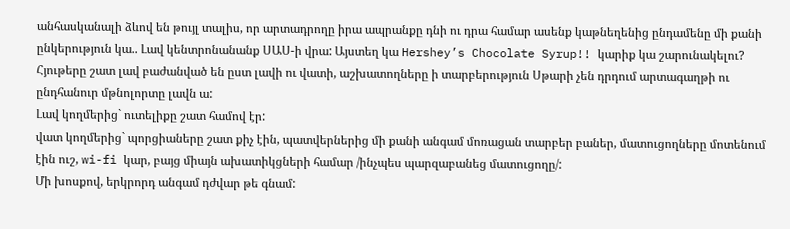անհասկանալի ձևով են թույլ տալիս, որ արտադրողը իրա ապրանքը դնի ու դրա համար ասենք կաթնեղենից ընդամենը մի քանի ընկերություն կա.. Լավ կենտրոնանանք ՍԱՍ-ի վրա: Այստեղ կա Hershey’s Chocolate Syrup!! կարիք կա շարունակելու? Հյութերը շատ լավ բաժանված են ըստ լավի ու վատի, աշխատողները ի տարբերություն Սթարի չեն դրդում արտագաղթի ու ընդհանուր մթնոլորտը լավն ա:
Լավ կողմերից` ուտելիքը շատ համով էր:
վատ կողմերից` պորցիաները շատ քիչ էին, պատվերներից մի քանի անգամ մոռացան տարբեր բաներ, մատուցողները մոտենում էին ուշ, wi-fi կար, բայց միայն ախատիկցների համար /ինչպես պարզաբանեց մատուցողը/:
Մի խոսքով, երկրորդ անգամ դժվար թե գնամ: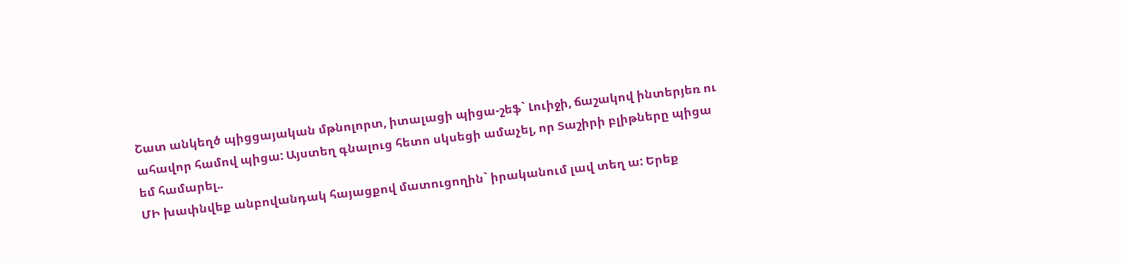Շատ անկեղծ պիցցայական մթնոլորտ, իտալացի պիցա-շեֆ` Լուիջի, ճաշակով ինտերյեռ ու ահավոր համով պիցա: Այստեղ գնալուց հետո սկսեցի ամաչել, որ Տաշիրի բլիթները պիցա եմ համարել..
ՄԻ խափնվեք անբովանդակ հայացքով մատուցողին` իրականում լավ տեղ ա: Երեք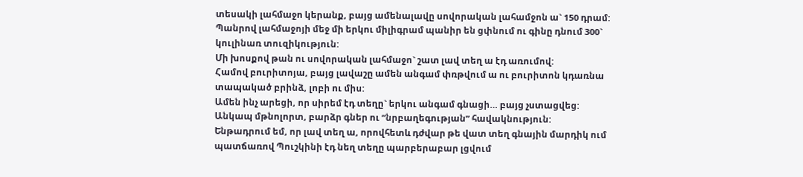տեսակի լահմաջո կերանք, բայց ամենալավը սովորական լահամջոն ա` 150 դրամ: Պանրով լահմաջոյի մեջ մի երկու միլիգրամ պանիր են ցփնում ու գինը դնում 300` կուլինառ տուզիկություն:
Մի խոսքով թան ու սովորական լահմաջո` շատ լավ տեղ ա էդ առումով:
Համով բուրիտոյա, բայց լավաշը ամեն անգամ փռթվում ա ու բուրիտոն կդառնա տապակած բրինձ, լոբի ու միս:
Ամեն ինչ արեցի, որ սիրեմ էդ տեղը` երկու անգամ գնացի… բայց չստացվեց: Անկապ մթնոլորտ, բարձր գներ ու “նրբաղեգության” հավակնություն:
Ենթադրում եմ, որ լավ տեղ ա, որովհետև դժվար թե վատ տեղ գնային մարդիկ ում պատճառով Պուշկինի էդ նեղ տեղը պարբերաբար լցվում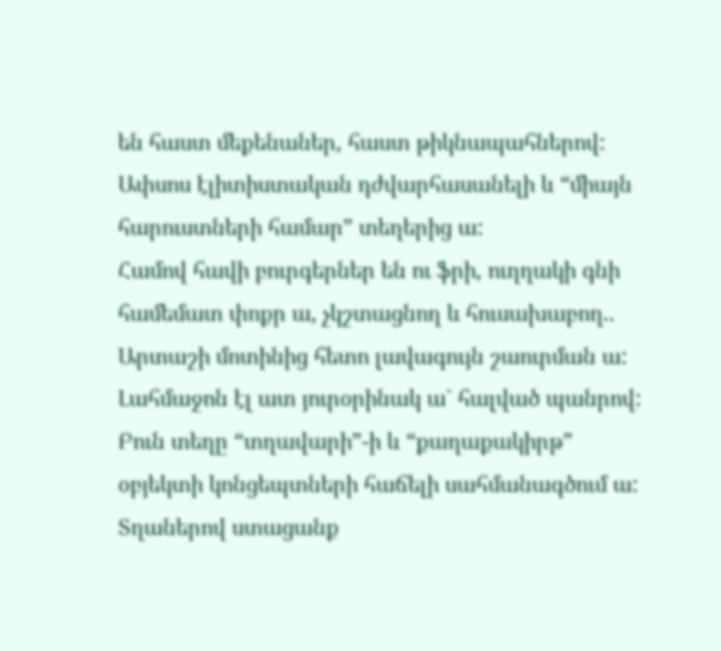են հաստ մեքենաներ, հաստ թիկնապահներով: Ափսոս էլիտիստական դժվարհասանելի և “միայն հարուստների համար” տեղերից ա:
Համով հավի բուրգերներ են ու ֆրի, ուղղակի գնի համեմատ փոքր ա, չկշտացնող և հուսախաբող..
Արտաշի մոտինից հետո լավագույն շաուրման ա:
Լահմաջոն էլ ատ յուրօրինակ ա` հալված պանրով:
Բուն տեղը “տղավարի”-ի և “քաղաքակիրթ” օբյեկտի կոնցեպտների հաճելի սահմանագծում ա:
Տղաներով ստացանք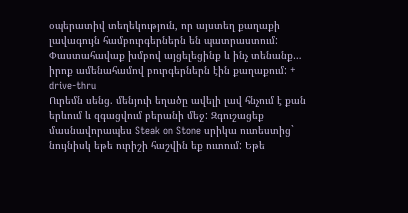օպերատիվ տեղեկություն, որ այստեղ քաղաքի լավագույն համբուրգերներն են պատրաստում: Փաստահավաք խմբով այցելեցինք և ինչ տենանք… իրոք ամենահամով բուրգերներն էին քաղաքում: + drive-thru
Ուրեմն սենց. մենյուի եղածը ավելի լավ հնչում է քան երևում և զգացվում բերանի մեջ: Զգուշացեք մասնավորապես Steak on Stone սրիկա ուտեստից` նույնիսկ եթե ուրիշի հաշվին եք ուտում: Եթե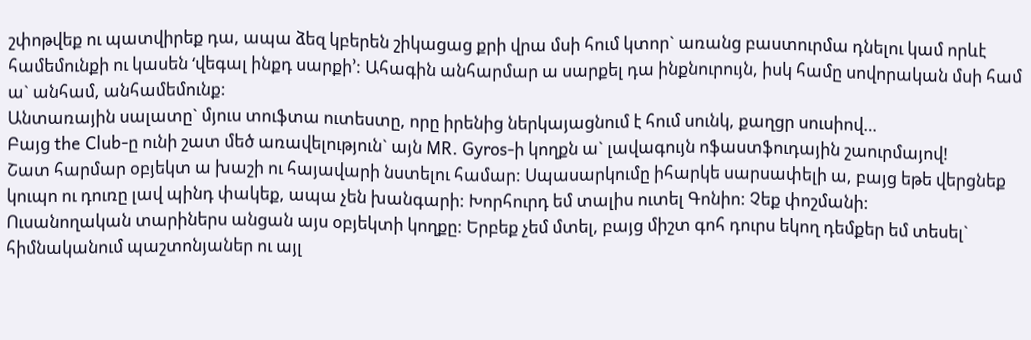շփոթվեք ու պատվիրեք դա, ապա ձեզ կբերեն շիկացաց քրի վրա մսի հում կտոր` առանց բաստուրմա դնելու կամ որևէ համեմունքի ու կասեն ‘վեգալ ինքդ սարքի’: Ահագին անհարմար ա սարքել դա ինքնուրույն, իսկ համը սովորական մսի համ ա` անհամ, անհամեմունք:
Անտառային սալատը` մյուս տուֆտա ուտեստը, որը իրենից ներկայացնում է հում սունկ, քաղցր սուսիով…
Բայց the Club-ը ունի շատ մեծ առավելություն` այն MR. Gyros-ի կողքն ա` լավագույն ոֆաստֆուդային շաուրմայով!
Շատ հարմար օբյեկտ ա խաշի ու հայավարի նստելու համար: Սպասարկումը իհարկե սարսափելի ա, բայց եթե վերցնեք կուպո ու դուռը լավ պինդ փակեք, ապա չեն խանգարի: Խորհուրդ եմ տալիս ուտել Գոնիո: Չեք փոշմանի:
Ուսանողական տարիներս անցան այս օբյեկտի կողքը: Երբեք չեմ մտել, բայց միշտ գոհ դուրս եկող դեմքեր եմ տեսել` հիմնականում պաշտոնյաներ ու այլ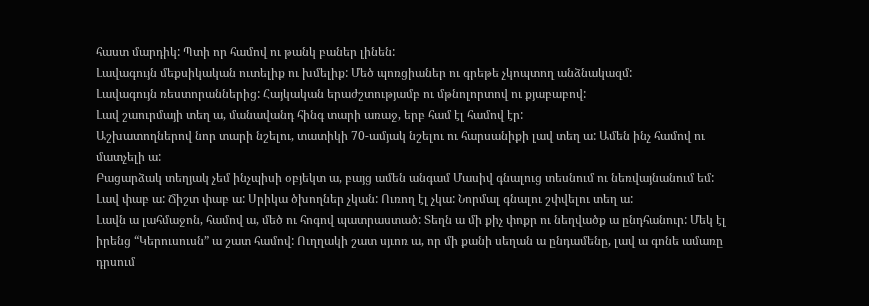հաստ մարդիկ: Պտի որ համով ու թանկ բաներ լինեն:
Լավագույն մեքսիկական ուտելիք ու խմելիք: Մեծ պոռցիաներ ու գրեթե չկոպտող անձնակազմ:
Լավագույն ռեստորաններից: Հայկական երաժշտությամբ ու մթնոլորտով ու քյաբաբով:
Լավ շաուրմայի տեղ ա, մանավանդ հինգ տարի առաջ, երբ համ էլ համով էր:
Աշխատողներով նոր տարի նշելու, տատիկի 70-ամյակ նշելու ու հարսանիքի լավ տեղ ա: Ամեն ինչ համով ու մատչելի ա:
Բացարձակ տեղյակ չեմ ինչպիսի օբյեկտ ա, բայց ամեն անգամ Մասիվ գնալուց տեսնում ու նեռվայնանում եմ:
Լավ փաբ ա: Ճիշտ փաբ ա: Սրիկա ծխողներ չկան: Ուռող էլ չկա: Նորմալ գնալու շփվելու տեղ ա:
Լավն ա լահմաջոն, համով ա, մեծ ու հոգով պատրաստած: Տեղն ա մի քիչ փոքր ու նեղվածք ա ընդհանուր: Մեկ էլ իրենց “Կերուսուսն” ա շատ համով: Ուղղակի շատ սյւոռ ա, որ մի քանի սեղան ա ընդամենը, լավ ա գոնե ամառը դրսում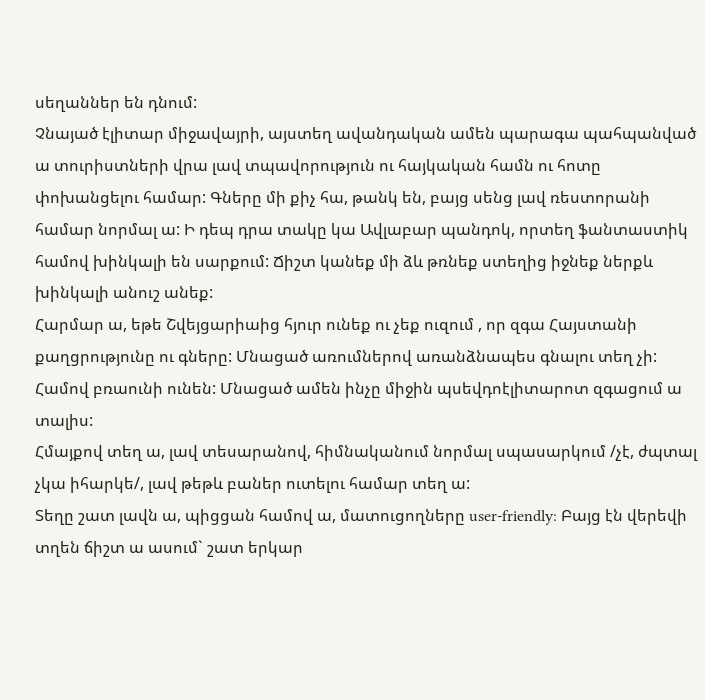սեղաններ են դնում:
Չնայած էլիտար միջավայրի, այստեղ ավանդական ամեն պարագա պահպանված ա տուրիստների վրա լավ տպավորություն ու հայկական համն ու հոտը փոխանցելու համար: Գները մի քիչ հա, թանկ են, բայց սենց լավ ռեստորանի համար նորմալ ա: Ի դեպ դրա տակը կա Ավլաբար պանդոկ, որտեղ ֆանտաստիկ համով խինկալի են սարքում: Ճիշտ կանեք մի ձև թռնեք ստեղից իջնեք ներքև խինկալի անուշ անեք:
Հարմար ա, եթե Շվեյցարիաից հյուր ունեք ու չեք ուզում , որ զգա Հայստանի քաղցրությունը ու գները: Մնացած առումներով առանձնապես գնալու տեղ չի:
Համով բռաունի ունեն: Մնացած ամեն ինչը միջին պսեվդոէլիտարոտ զգացում ա տալիս:
Հմայքով տեղ ա, լավ տեսարանով, հիմնականում նորմալ սպասարկում /չէ, ժպտալ չկա իհարկե/, լավ թեթև բաներ ուտելու համար տեղ ա:
Տեղը շատ լավն ա, պիցցան համով ա, մատուցողները user-friendly: Բայց էն վերեվի տղեն ճիշտ ա ասում` շատ երկար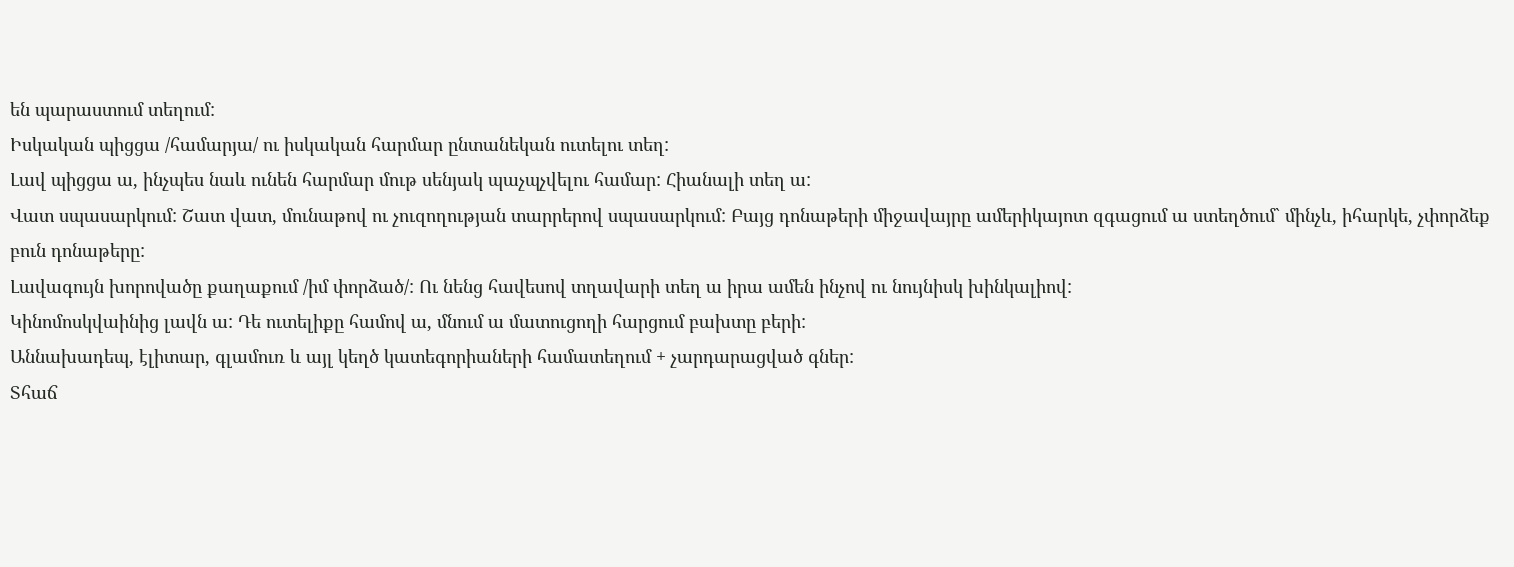են պարաստում տեղում:
Իսկական պիցցա /համարյա/ ու իսկական հարմար ընտանեկան ուտելու տեղ:
Լավ պիցցա ա, ինչպես նաև ունեն հարմար մութ սենյակ պաչպչվելու համար: Հիանալի տեղ ա:
Վատ սպասարկում: Շատ վատ, մունաթով ու չուզողության տարրերով սպասարկում: Բայց դոնաթերի միջավայրը ամերիկայոտ զգացում ա ստեղծում` մինչև, իհարկե, չփորձեք բուն դոնաթերը:
Լավագույն խորովածը քաղաքում /իմ փորձած/: Ու նենց հավեսով տղավարի տեղ ա իրա ամեն ինչով ու նույնիսկ խինկալիով:
Կինոմոսկվաինից լավն ա: Դե ուտելիքը համով ա, մնում ա մատուցողի հարցում բախտը բերի:
Աննախադեպ, էլիտար, գլամուռ և այլ կեղծ կատեգորիաների համատեղում + չարդարացված գներ:
Տհաճ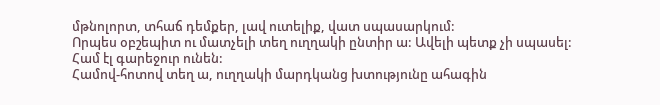մթնոլորտ, տհաճ դեմքեր, լավ ուտելիք, վատ սպասարկում:
Որպես օբշեպիտ ու մատչելի տեղ ուղղակի ընտիր ա: Ավելի պետք չի սպասել: Համ էլ գարեջուր ունեն:
Համով-հոտով տեղ ա, ուղղակի մարդկանց խտությունը ահագին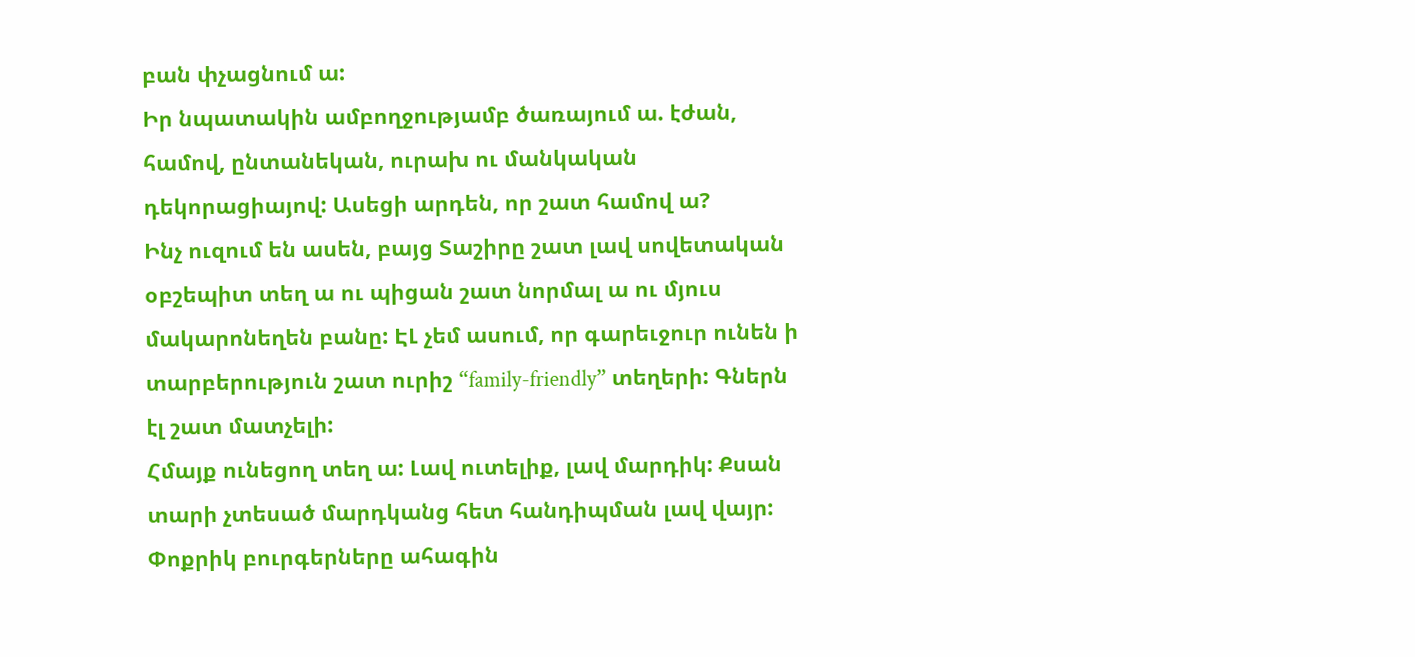բան փչացնում ա:
Իր նպատակին ամբողջությամբ ծառայում ա. էժան, համով, ընտանեկան, ուրախ ու մանկական դեկորացիայով: Ասեցի արդեն, որ շատ համով ա?
Ինչ ուզում են ասեն, բայց Տաշիրը շատ լավ սովետական օբշեպիտ տեղ ա ու պիցան շատ նորմալ ա ու մյուս մակարոնեղեն բանը: ԷԼ չեմ ասում, որ գարեւջուր ունեն ի տարբերություն շատ ուրիշ “family-friendly” տեղերի: Գներն էլ շատ մատչելի:
Հմայք ունեցող տեղ ա: Լավ ուտելիք, լավ մարդիկ: Քսան տարի չտեսած մարդկանց հետ հանդիպման լավ վայր:
Փոքրիկ բուրգերները ահագին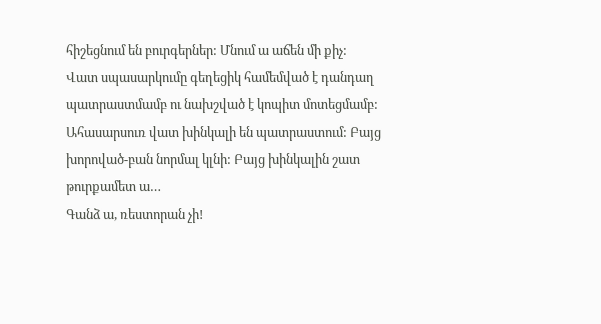հիշեցնում են բուրգերներ: Մնում ա աճեն մի քիչ:
Վատ սպասարկումը գեղեցիկ համեմված է դանդաղ պատրաստմամբ ու նախշված է կոպիտ մոտեցմամբ:
Ահասարսուռ վատ խինկալի են պատրաստում: Բայց խորոված-բան նորմալ կլնի: Բայց խինկալին շատ թուրքամետ ա…
Գանձ ա, ռեստորան չի!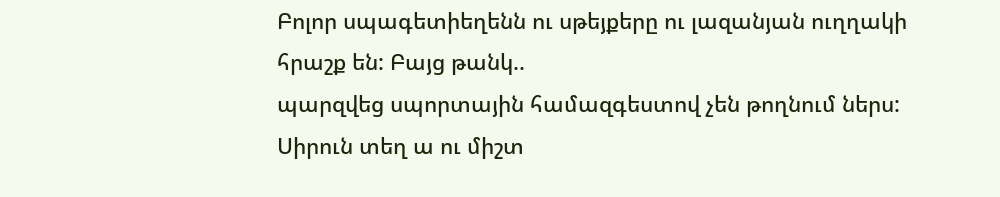Բոլոր սպագետիեղենն ու սթեյքերը ու լազանյան ուղղակի հրաշք են: Բայց թանկ..
պարզվեց սպորտային համազգեստով չեն թողնում ներս: Սիրուն տեղ ա ու միշտ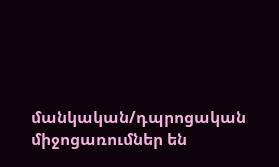մանկական/դպրոցական միջոցառումներ են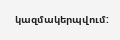կազմակերպվում: